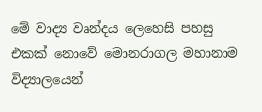මේ වාද්‍ය වෘන්දය ලෙහෙසි පහසු එකක් නොවේ මොනරාගල මහානාම විද්‍යාලයෙන්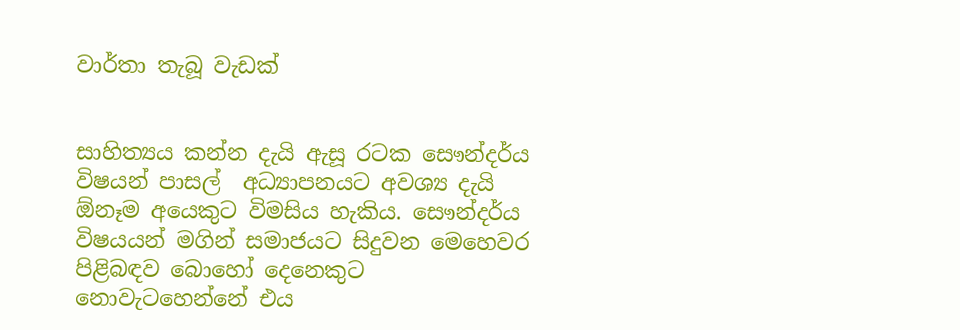වාර්තා තැබූ වැඩක්


සාහිත්‍යය කන්න දැයි ඇසූ රටක සෞන්දර්ය විෂයන් පාසල්  අධ්‍යාපනයට අවශ්‍ය දැයි ඕනෑම අයෙකුට විමසිය හැකිය. සෞන්දර්ය විෂයයන් මගින් සමාජයට සිදුවන මෙහෙවර පිළිබඳව බොහෝ දෙනෙකුට නොවැටහෙන්නේ එය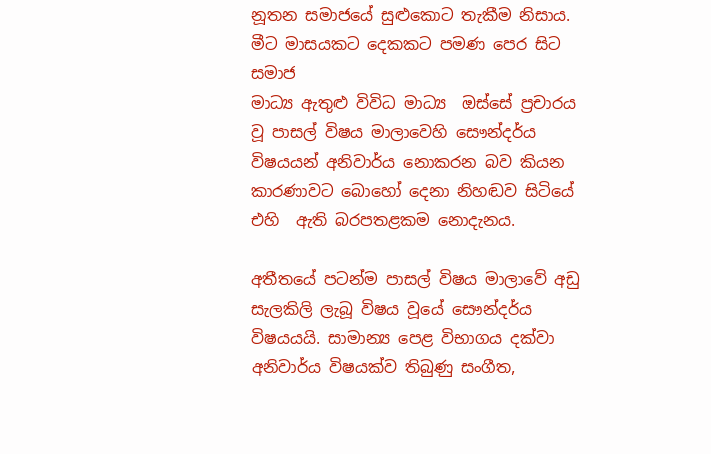නූතන සමාජයේ සුළුකොට තැකීම නිසාය. මීට මාසයකට දෙකකට පමණ පෙර සිට සමාජ
මාධ්‍ය ඇතුළු විවිධ මාධ්‍ය  ඔස්සේ ප්‍රචාරය වූ පාසල් විෂය මාලාවෙහි සෞන්දර්ය විෂයයන් අනිවාර්ය නොකරන බව කියන කාරණාවට බොහෝ දෙනා නිහඬව සිටියේ එහි  ඇති බරපතළකම නොදැනය.

අතීතයේ පටන්ම පාසල් විෂය මාලාවේ අඩු සැලකිලි ලැබූ විෂය වූයේ සෞන්දර්ය විෂයයයි. සාමාන්‍ය පෙළ විභාගය දක්වා අනිවාර්ය විෂයක්ව තිබුණු සංගීත,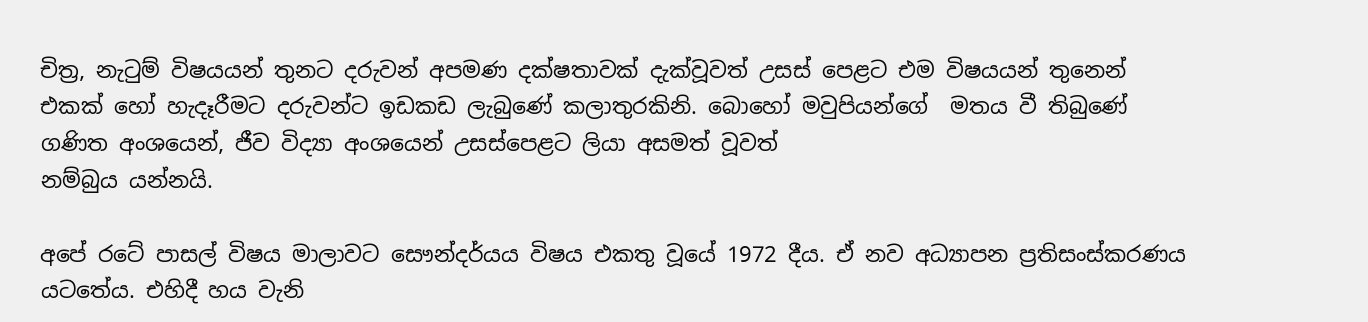චිත්‍ර, නැටුම් විෂයයන් තුනට දරුවන් අපමණ දක්ෂතාවක් දැක්වූවත් උසස් පෙළට එම විෂයයන් තුනෙන් එකක් හෝ හැදෑරීමට දරුවන්ට ඉඩකඩ ලැබුණේ කලාතුරකිනි. බොහෝ මවුපියන්ගේ  මතය වී තිබුණේ ගණිත අංශයෙන්, ජීව විද්‍යා අංශයෙන් උසස්පෙළට ලියා අසමත් වූවත්
නම්බුය යන්නයි.

අපේ රටේ පාසල් විෂය මාලාවට සෞන්දර්යය විෂය එකතු වූයේ 1972 දීය. ඒ නව අධ්‍යාපන ප්‍රතිසංස්කරණය යටතේය. එහිදී හය වැනි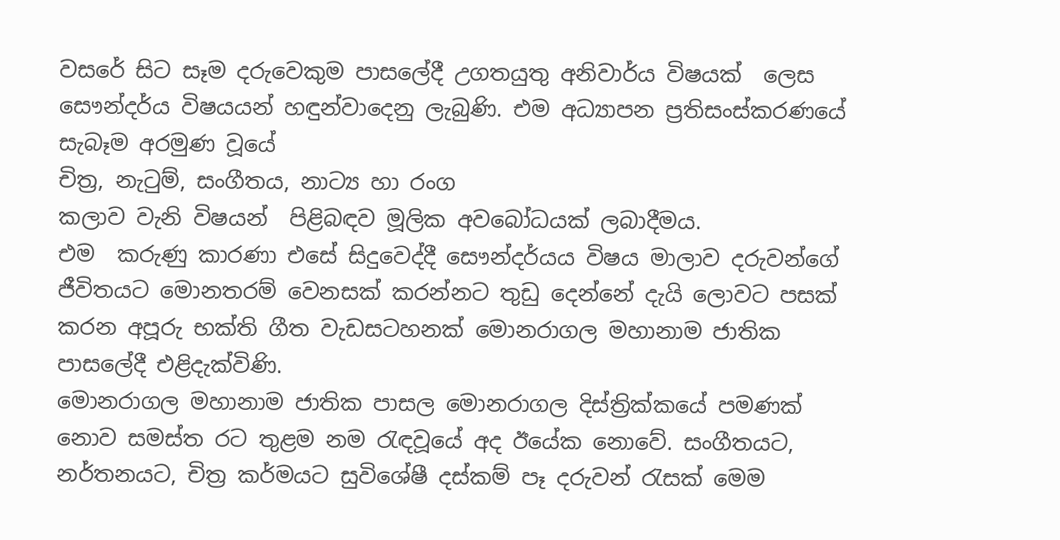වසරේ සිට සෑම දරුවෙකුම පාසලේදී උගතයුතු අනිවාර්ය විෂයක්  ලෙස සෞන්දර්ය විෂයයන් හඳුන්වාදෙනු ලැබුණි. එම අධ්‍යාපන ප්‍රතිසංස්කරණයේ සැබෑම අරමුණ වූයේ
චිත්‍ර, නැටුම්, සංගීතය, නාට්‍ය හා රංග
කලාව වැනි විෂයන්  පිළිබඳව මූලික අවබෝධයක් ලබාදීමය.
එම  කරුණු කාරණා එසේ සිදුවෙද්දී සෞන්දර්යය විෂය මාලාව දරුවන්ගේ ජීවිතයට මොනතරම් වෙනසක් කරන්නට තුඩු දෙන්නේ දැයි ලොවට පසක් කරන අපූරු භක්ති ගීත වැඩසටහනක් මොනරාගල මහානාම ජාතික පාසලේදී එළිදැක්විණි.
මොනරාගල මහානාම ජාතික පාසල මොනරාගල දිස්ත්‍රික්කයේ පමණක් නොව සමස්ත රට තුළම නම රැඳවූයේ අද ඊයේක නොවේ. සංගීතයට, නර්තනයට, චිත්‍ර කර්මයට සුවිශේෂී දස්කම් පෑ දරුවන් රැසක් මෙම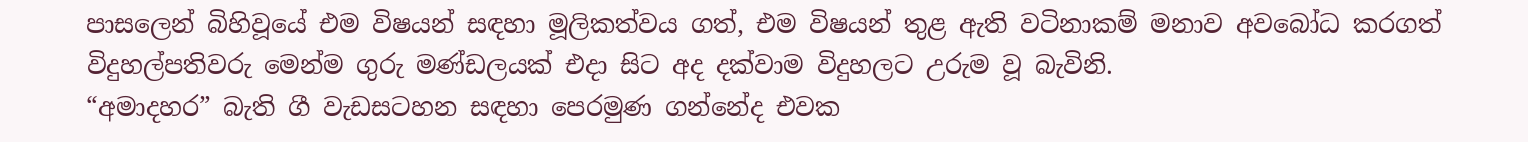පාසලෙන් බිහිවූයේ එම විෂයන් සඳහා මූලිකත්වය ගත්, එම විෂයන් තුළ ඇති වටිනාකම් මනාව අවබෝධ කරගත් විදුහල්පතිවරු මෙන්ම ගුරු මණ්ඩලයක් එදා සිට අද දක්වාම විදුහලට උරුම වූ බැවිනි.
“අමාදහර” බැති ගී වැඩසටහන සඳහා පෙරමුණ ගන්නේද එවක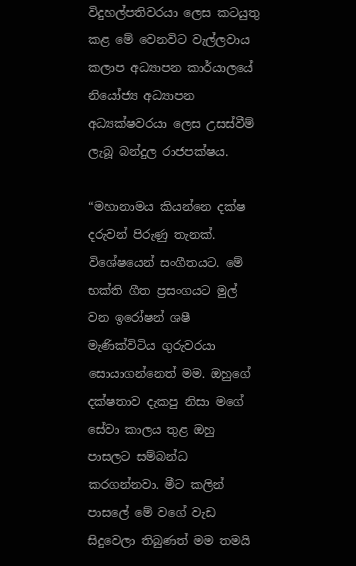විදුහල්පතිවරයා ලෙස කටයුතු කළ මේ වෙනවිට වැල්ලවාය කලාප අධ්‍යාපන කාර්යාලයේ නියෝජ්‍ය අධ්‍යාපන අධ්‍යක්ෂවරයා ලෙස උසස්වීම් ලැබූ බන්දුල රාජපක්ෂය.

“මහානාමය කියන්නෙ දක්ෂ දරුවන් පිරුණු තැනක්. විශේෂයෙන් සංගීතයට. මේ භක්ති ගීත ප්‍රසංගයට මුල් වන ඉරෝෂන් ශෂී මැණික්විටිය ගුරුවරයා සොයාගන්නෙත් මම. ඔහුගේ දක්ෂතාව දැකපු නිසා මගේ සේවා කාලය තුළ ඔහු පාසලට සම්බන්ධ කරගන්නවා. මීට කලින් පාසලේ මේ වගේ වැඩ සිදුවෙලා තිබුණත් මම තමයි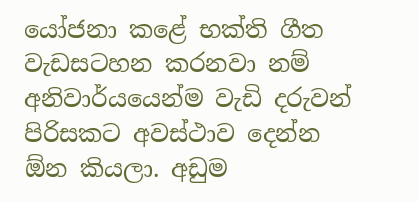යෝජනා කළේ භක්ති ගීත වැඩසටහන කරනවා නම් අනිවාර්යයෙන්ම වැඩි දරුවන් පිරිසකට අවස්ථාව දෙන්න ඕන කියලා. අඩුම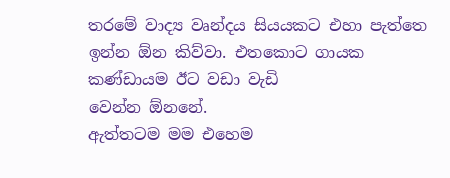තරමේ වාද්‍ය වෘන්දය සියයකට එහා පැත්තෙ ඉන්න ඕන කිව්වා. එතකොට ගායක කණ්ඩායම ඊට වඩා වැඩි
වෙන්න ඕනනේ.
ඇත්තටම මම එහෙම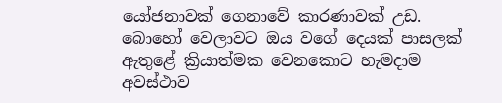යෝජනාවක් ගෙනාවේ කාරණාවක් උඩ. බොහෝ වෙලාවට ඔය වගේ දෙයක් පාසලක් ඇතුළේ ක්‍රියාත්මක වෙනකොට හැමදාම අවස්ථාව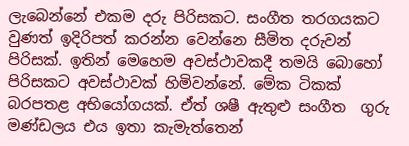ලැබෙන්නේ එකම දරු පිරිසකට. සංගීත තරගයකට වුණත් ඉදිරිපත් කරන්න වෙන්නෙ සීමිත දරුවන් පිරිසක්. ඉතින් මෙහෙම අවස්ථාවකදී තමයි බොහෝ පිරිසකට අවස්ථාවක් හිමිවන්නේ. මේක ටිකක් බරපතළ අභියෝගයක්. ඒත් ශෂී ඇතුළු සංගීත  ගුරු මණ්‍ඩලය එය ඉතා කැමැත්තෙන්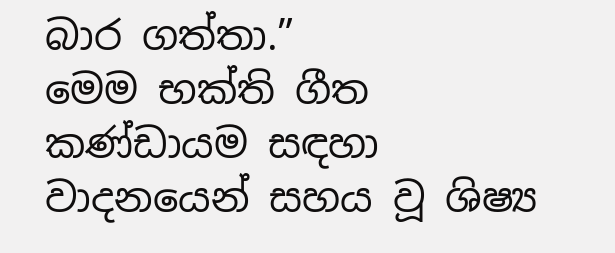බාර ගත්තා.”
මෙම භක්ති ගීත කණ්ඩායම සඳහා වාදනයෙන් සහය වූ ශිෂ්‍ය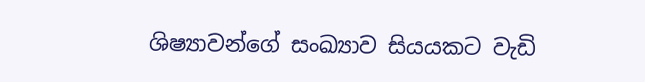ශිෂ්‍යාවන්ගේ සංඛ්‍යාව සියයකට වැඩි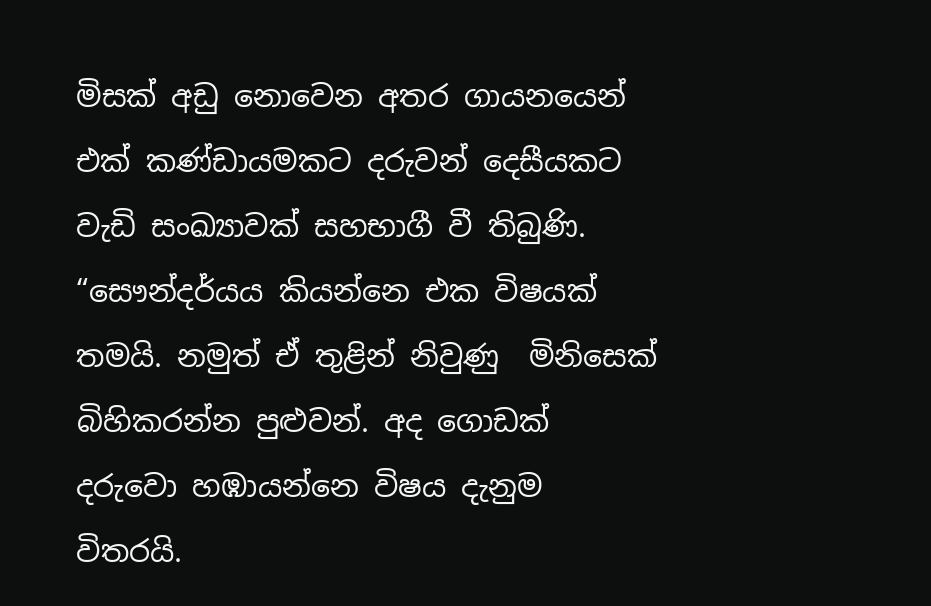මිසක් අඩු නොවෙන අතර ගායනයෙන් එක් කණ්ඩායමකට දරුවන් දෙසීයකට වැඩි සංඛ්‍යාවක් සහභාගී වී තිබුණි.
“සෞන්දර්යය කියන්නෙ එක විෂයක් තමයි. නමුත් ඒ තුළින් නිවුණු  මිනිසෙක් බිහිකරන්න පුළුවන්. අද ගොඩක් දරුවො හඹායන්නෙ විෂය දැනුම විතරයි.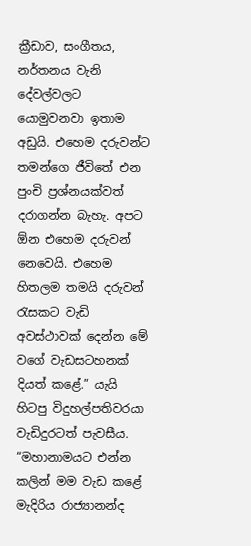ක්‍රීඩාව, සංගීතය, නර්තනය වැනි දේවල්වලට යොමුවනවා ඉතාම අඩුයි. එහෙම දරුවන්ට තමන්ගෙ ජීවිතේ එන පුංචි ප්‍රශ්නයක්වත් දරාගන්න බැහැ. අපට ඕන එහෙම දරුවන් නෙවෙයි. එහෙම හිතලම තමයි දරුවන් රැසකට වැඩි අවස්ථාවක් දෙන්න මේ වගේ වැඩසටහනක් දියත් කළේ.” යැයි හිටපු විදුහල්පතිවරයා වැඩිදුරටත් පැවසීය.
“මහානාමයට එන්න කලින් මම වැඩ කළේ මැදිරිය රාජ්‍යානන්ද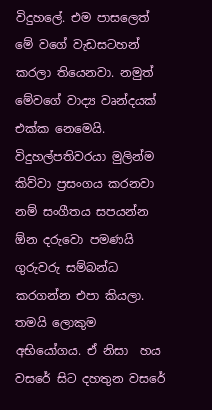විදුහලේ. එම පාසලෙත් මේ වගේ වැඩසටහන් කරලා තියෙනවා. නමුත් මේවගේ වාද්‍ය වෘන්දයක් එක්ක නෙමෙයි. විදුහල්පතිවරයා මුලින්ම කිව්වා ප්‍රසංගය කරනවා නම් සංගීතය සපයන්න ඕන දරුවො පමණයි ගුරුවරු සම්බන්ධ කරගන්න එපා කියලා. තමයි ලොකුම අභියෝගය. ඒ නිසා  හය වසරේ සිට දහතුන වසරේ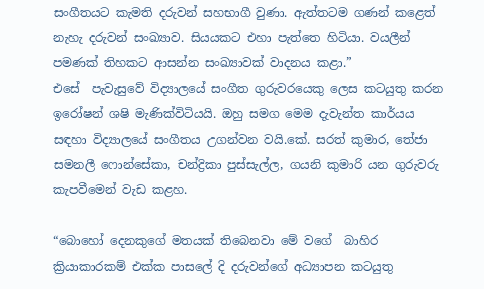සංගීතයට කැමති දරුවන් සහභාගී වුණා. ඇත්තටම ගණන් කළෙත් නැහැ දරුවන් සංඛ්‍යාව. සියයකට එහා පැත්තෙ හිටියා. වයලීන් පමණක් තිහකට ආසන්න සංඛ්‍යාවක් වාදනය කළා.”
එසේ  පැවැසුවේ විද්‍යාලයේ සංගීත ගුරුවරයෙකු ලෙස කටයුතු කරන ඉරෝෂන් ශෂි මැණික්විටියයි. ඔහු සමග මෙම දැවැන්ත කාර්යය සඳහා විද්‍යාලයේ සංගීතය උගන්වන වයි.කේ. සරත් කුමාර, තේජා  සමනලී ෆොන්සේකා, චන්ද්‍රිකා පුස්සැල්ල, ගයනි කුමාරි යන ගුරුවරු කැපවීමෙන් වැඩ කළහ.

“බොහෝ දෙනකුගේ මතයක් තිබෙනවා මේ වගේ  බාහිර ක්‍රියාකාරකම් එක්ක පාසලේ දි දරුවන්ගේ අධ්‍යාපන කටයුතු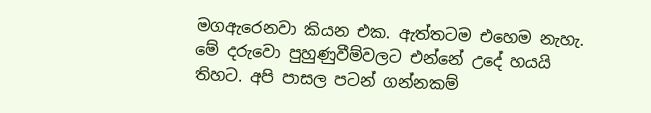මගඇරෙනවා කියන එක. ඇත්තටම එහෙම නැහැ. මේ දරුවො පුහුණුවීම්වලට එන්නේ උදේ හයයි තිහට. අපි පාසල පටන් ගන්නකම්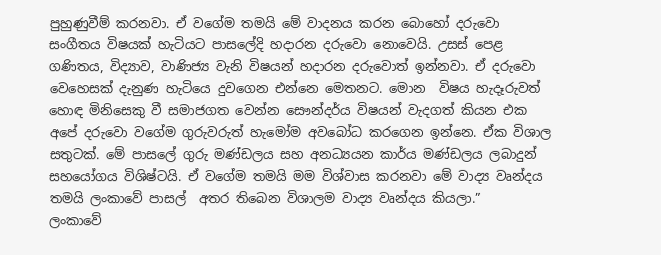පුහුණුවීම් කරනවා. ඒ වගේම තමයි මේ වාදනය කරන බොහෝ දරුවො සංගීතය විෂයක් හැටියට පාසලේදි හදාරන දරුවො නොවෙයි. උසස් පෙළ ගණිතය, විද්‍යාව, වාණිජ්‍ය වැනි විෂයන් හදාරන දරුවොත් ඉන්නවා. ඒ දරුවො වෙහෙසක් දැනුණ හැටියෙ දුවගෙන එන්නෙ මෙතනට. මොන  විෂය හැදෑරුවත් හොඳ මිනිසෙකු වී සමාජගත වෙන්න සෞන්දර්ය විෂයන් වැදගත් කියන එක අපේ දරුවො වගේම ගුරුවරුත් හැමෝම අවබෝධ කරගෙන ඉන්නෙ. ඒක විශාල සතුටක්. මේ පාසලේ ගුරු මණ්ඩලය සහ අනධ්‍යයන කාර්ය මණ්ඩලය ලබාදුන් සහයෝගය විශිෂ්ටයි. ඒ වගේම තමයි මම විශ්වාස කරනවා මේ වාද්‍ය වෘන්දය තමයි ලංකාවේ පාසල්  අතර තිබෙන විශාලම වාද්‍ය වෘන්දය කියලා.”
ලංකාවේ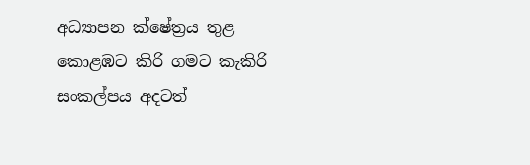අධ්‍යාපන ක්ෂේත්‍රය තුළ කොළඹට කිරි ගමට කැකිරි  සංකල්පය අදටත්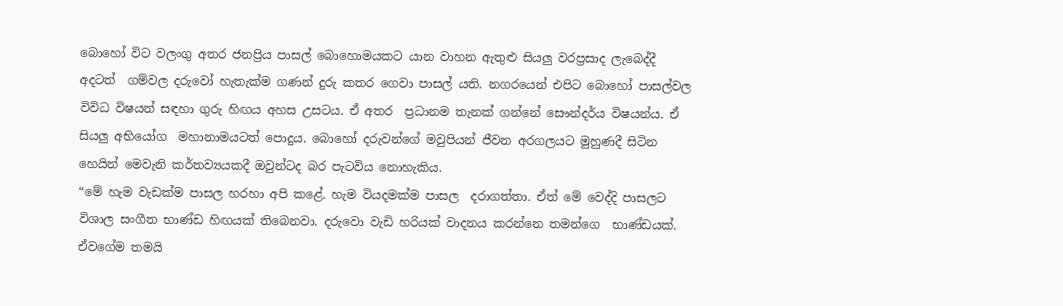බොහෝ විට වලංගු අතර ජනප්‍රිය පාසල් බොහොමයකට යාන වාහන ඇතුළු සියලු‍ වරප්‍රසාද ලැබෙද්දී අදටත්  ගම්වල දරුවෝ හැතැක්ම ගණන් දුරු කතර ගෙවා පාසල් යති. නගරයෙන් එපිට බොහෝ පාසල්වල විවිධ විෂයන් සඳහා ගුරු හිඟය අහස උසටය. ඒ අතර  ප්‍රධානම තැනක් ගන්නේ සෞන්දර්ය විෂයන්ය. ඒ සියලු‍ අභියෝග  මහානාමයටත් පොදුය. බොහෝ දරුවන්ගේ මවුපියන් ජීවන අරගලයට මුහුණදී සිටින හෙයින් මෙවැනි කර්තව්‍යයකදී ඔවුන්ටද බර පැටවිය නොහැකිය.
“මේ හැම වැඩක්ම පාසල හරහා අපි කළේ. හැම වියදමක්ම පාසල  දරාගත්තා. ඒත් මේ වෙද්දි පාසලට විශාල සංගීත භාණ්ඩ හිඟයක් තිබෙනවා. දරුවො වැඩි හරියක් වාදනය කරන්නෙ තමන්ගෙ  භාණ්ඩයක්. ඒවගේම තමයි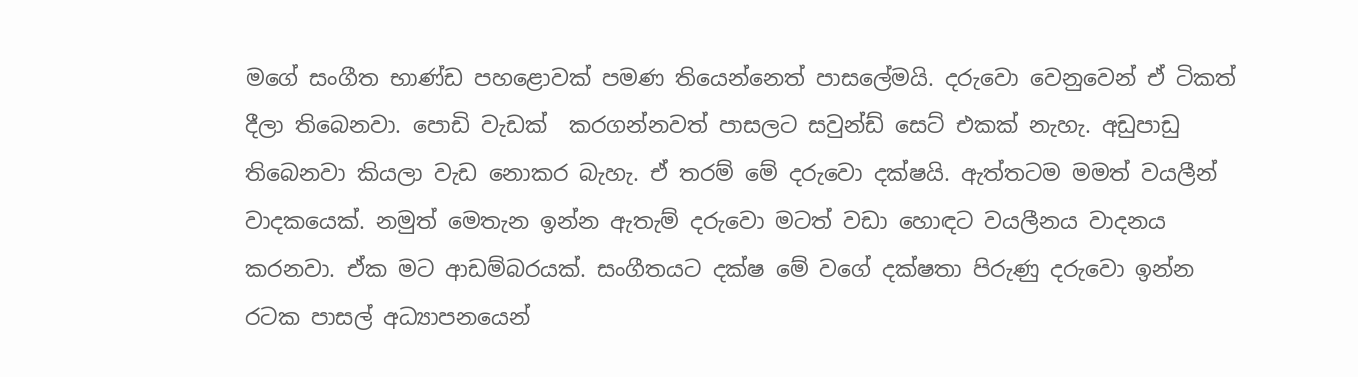මගේ සංගීත භාණ්ඩ පහළොවක් පමණ තියෙන්නෙත් පාසලේමයි. දරුවො වෙනුවෙන් ඒ ටිකත් දීලා තිබෙනවා. පොඩි වැඩක්  කරගන්නවත් පාසලට සවුන්ඩ් සෙට් එකක් නැහැ. අඩුපාඩු තිබෙනවා කියලා වැඩ නොකර බැහැ. ඒ තරම් මේ දරුවො දක්ෂයි. ඇත්තටම මමත් වයලීන් වාදකයෙක්. නමුත් මෙතැන ඉන්න ඇතැම් දරුවො මටත් වඩා හොඳට වයලීනය වාදනය කරනවා. ඒක මට ආඩම්බරයක්. සංගීතයට දක්ෂ මේ වගේ දක්ෂතා පිරුණු දරුවො ඉන්න රටක පාසල් අධ්‍යාපනයෙන්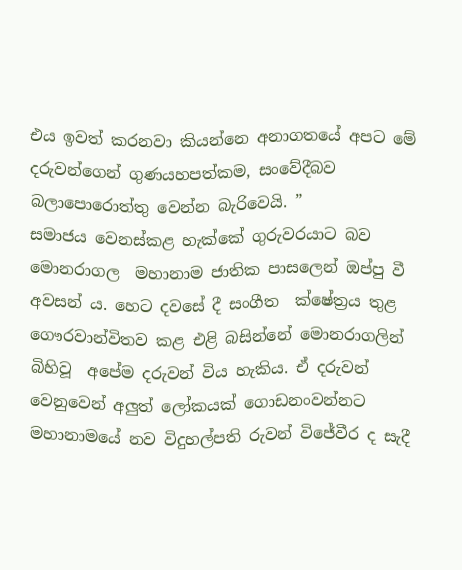එය ඉවත් කරනවා කියන්නෙ අනාගතයේ අපට මේ  දරුවන්ගෙන් ගුණයහපත්කම, සංවේදීබව බලාපොරොත්තු වෙන්න බැරිවෙයි. ”
සමාජය වෙනස්කළ හැක්කේ ගුරුවරයාට බව මොනරාගල  මහානාම ජාතික පාසලෙන් ඔප්පු වී අවසන් ය. හෙට දවසේ දී සංගීත  ක්ෂේත්‍රය තුළ ගෞරවාන්විතව කළ එළි බසින්නේ මොනරාගලින් බිහිවූ  අපේම දරුවන් විය හැකිය. ඒ දරුවන් වෙනුවෙන් අලු‍ත් ලෝකයක් ගොඩනංවන්නට මහානාමයේ නව විදුහල්පති රුවන් විජේවීර ද සැදී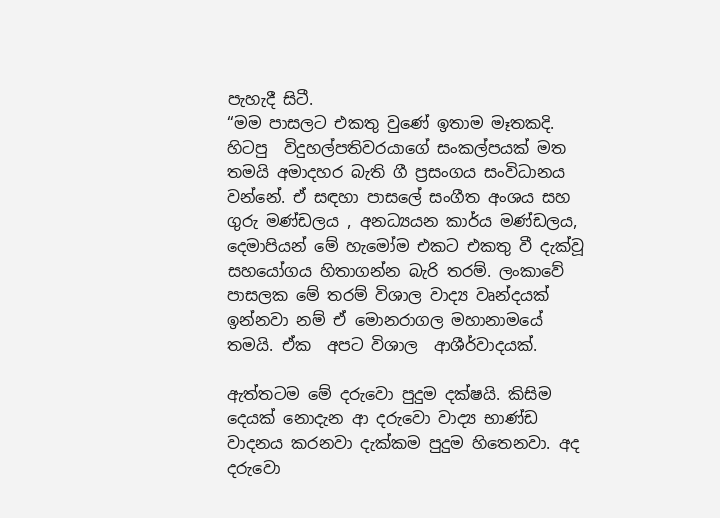පැහැදී සිටී.
“මම පාසලට එකතු වුණේ ඉතාම මෑතකදි. හිටපු  විදුහල්පතිවරයාගේ සංකල්පයක් මත තමයි අමාදහර බැති ගී ප්‍රසංගය සංවිධානය වන්නේ. ඒ සඳහා පාසලේ සංගීත අංශය සහ ගුරු මණ්ඩලය , අනධ්‍යයන කාර්ය මණ්ඩලය, දෙමාපියන් මේ හැමෝම එකට එකතු වී දැක්වූ සහයෝගය හිතාගන්න බැරි තරම්. ලංකාවේ පාසලක මේ තරම් විශාල වාද්‍ය වෘන්දයක් ඉන්නවා නම් ඒ මොනරාගල මහානාමයේ තමයි. ඒක  අපට විශාල  ආශීර්වාදයක්.

ඇත්තටම මේ දරුවො පුදුම දක්ෂයි. කිසිම දෙයක් නොදැන ආ දරුවො වාද්‍ය භාණ්ඩ වාදනය කරනවා දැක්කම පුදුම හිතෙනවා. අද   දරුවො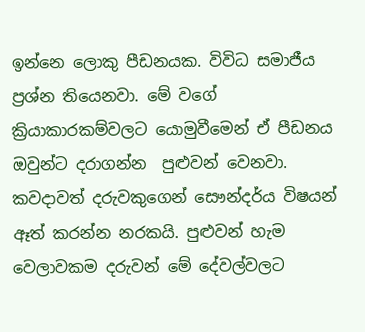ඉන්නෙ ලොකු පීඩනයක. විවිධ සමාජීය ප්‍රශ්න තියෙනවා. මේ වගේ ක්‍රියාකාරකම්වලට යොමුවීමෙන් ඒ පීඩනය ඔවුන්ට දරාගන්න  පුළුවන් වෙනවා. කවදාවත් දරුවකුගෙන් සෞන්දර්ය විෂයන් ඈත් කරන්න නරකයි. පුළුවන් හැම වෙලාවකම දරුවන් මේ දේවල්වලට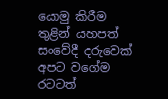යොමු කිරීම තුළින් යහපත් සංවේදී දරුවෙක් අපට වගේම රටටත්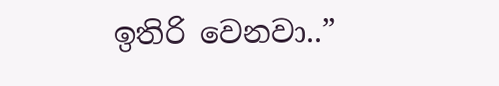ඉතිරි වෙනවා..”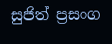සුජිත් ප්‍රසංග